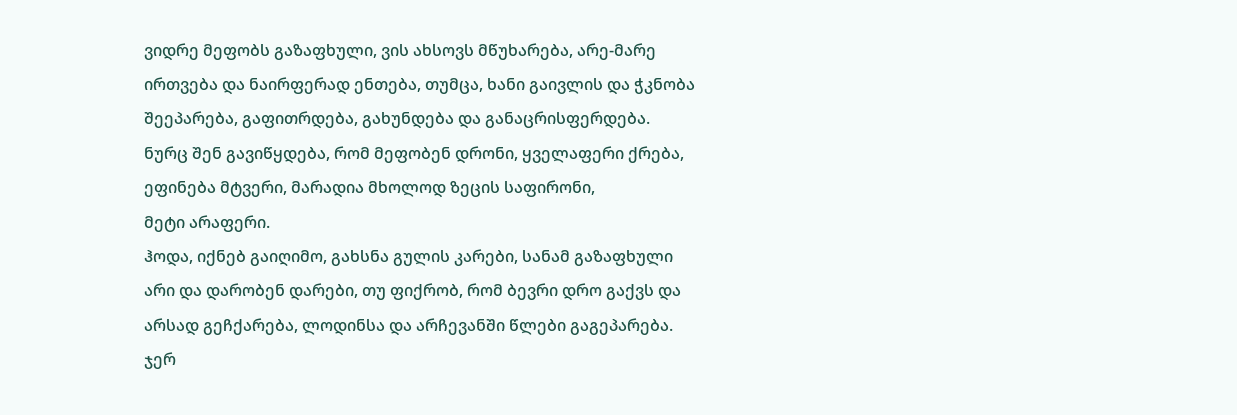ვიდრე მეფობს გაზაფხული, ვის ახსოვს მწუხარება, არე-მარე ირთვება და ნაირფერად ენთება, თუმცა, ხანი გაივლის და ჭკნობა შეეპარება, გაფითრდება, გახუნდება და განაცრისფერდება.
ნურც შენ გავიწყდება, რომ მეფობენ დრონი, ყველაფერი ქრება, ეფინება მტვერი, მარადია მხოლოდ ზეცის საფირონი,
მეტი არაფერი.
ჰოდა, იქნებ გაიღიმო, გახსნა გულის კარები, სანამ გაზაფხული არი და დარობენ დარები, თუ ფიქრობ, რომ ბევრი დრო გაქვს და არსად გეჩქარება, ლოდინსა და არჩევანში წლები გაგეპარება.
ჯერ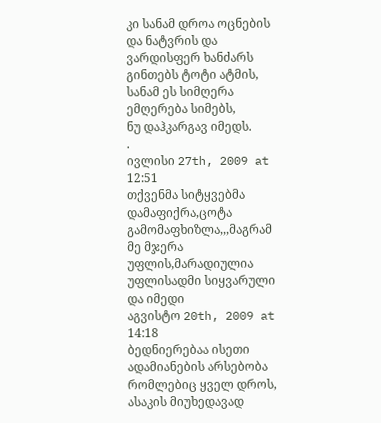კი სანამ დროა ოცნების და ნატვრის და ვარდისფერ ხანძარს გინთებს ტოტი ატმის, სანამ ეს სიმღერა ემღერება სიმებს,
ნუ დაჰკარგავ იმედს.
.
ივლისი 27th, 2009 at 12:51
თქვენმა სიტყვებმა დამაფიქრა,ცოტა გამომაფხიზლა,,,მაგრამ მე მჯერა უფლის,მარადიულია უფლისადმი სიყვარული და იმედი
აგვისტო 20th, 2009 at 14:18
ბედნიერებაა ისეთი ადამიანების არსებობა რომლებიც ყველ დროს, ასაკის მიუხედავად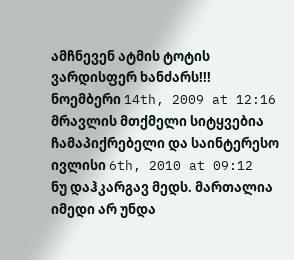ამჩნევენ ატმის ტოტის ვარდისფერ ხანძარს!!!
ნოემბერი 14th, 2009 at 12:16
მრავლის მთქმელი სიტყვებია ჩამაპიქრებელი და საინტერესო
ივლისი 6th, 2010 at 09:12
ნუ დაჰკარგავ მედს. მართალია იმედი არ უნდა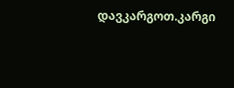დავკარგოთ.კარგი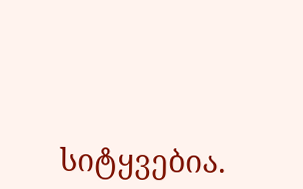სიტყვებია.